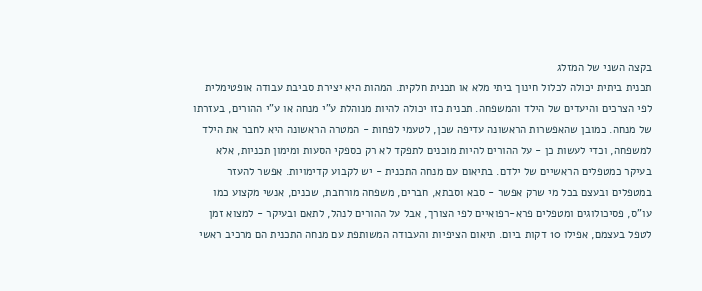בקצה השני של המזלג
תכנית ביתית יכולה לכלול חינוך ביתי מלא או תכנית חלקית. המהות היא יצירת סביבת עבודה אופטימלית לפי הצרכים והיעדים של הילד והמשפחה. תכנית כזו יכולה להיות מנוהלת ע"י מנחה או ע"י ההורים, בעזרתו של מנחה. כמובן שהאפשרות הראשונה עדיפה שכן, לטעמי לפחות - המטרה הראשונה היא לחבר את הילד למשפחה, וכדי לעשות כן - על ההורים להיות מוכנים לתפקד לא רק כספקי הסעות ומימון תכניות, אלא בעיקר כמטפלים הראשיים של ילדם. בתיאום עם מנחה התכנית - יש לקבוע קדימויות. אפשר להעזר במטפלים ובעצם בכל מי שרק אפשר - סבא וסבתא, חברים, משפחה מורחבת, שכנים, אנשי מקצוע כמו עו"ס, פסיכולוגים ומטפלים פרא-רפואיים לפי הצורך, אבל על ההורים לנהל, לתאם ובעיקר - למצוא זמן לטפל בעצמם, אפילו 10 דקות ביום. תיאום הציפיות והעבודה המשותפת עם מנחה התכנית הם מרכיב ראשי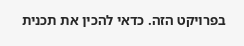בפרויקט הזה. כדאי להכין את תכנית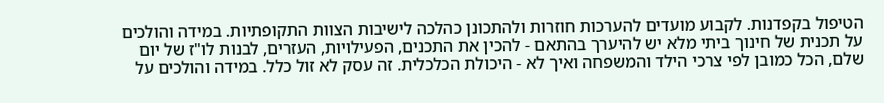הטיפול בקפדנות. לקבוע מועדים להערכות חוזרות ולהתכונן כהלכה לישיבות הצוות התקופתיות. במידה והולכים על תכנית של חינוך ביתי מלא יש להיערך בהתאם - להכין את התכנים, הפעילויות, העזרים, לבנות לו"ז של יום שלם, הכל כמובן לפי צרכי הילד והמשפחה ואיך לא - היכולת הכלכלית. זה עסק לא זול כלל. במידה והולכים על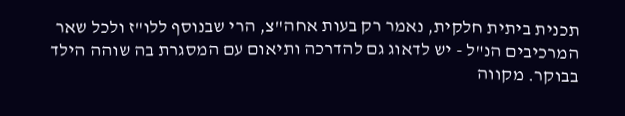תכנית ביתית חלקית, נאמר רק בעות אחה"צ, הרי שבנוסף ללו"ז ולכל שאר המרכיבים הנ"ל - יש לדאוג גם להדרכה ותיאום עם המסגרת בה שוהה הילד בבוקר. מקווה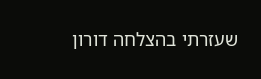שעזרתי בהצלחה דורון